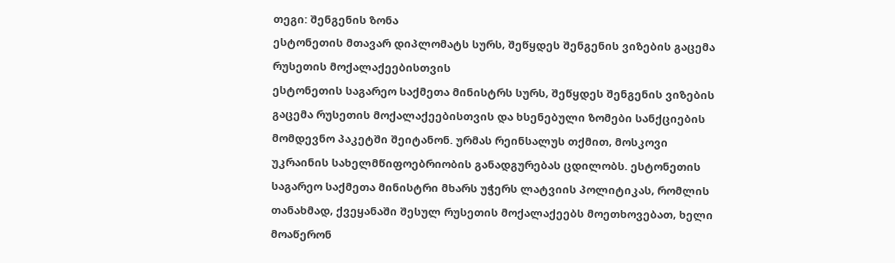თეგი: შენგენის ზონა
ესტონეთის მთავარ დიპლომატს სურს, შეწყდეს შენგენის ვიზების გაცემა რუსეთის მოქალაქეებისთვის
ესტონეთის საგარეო საქმეთა მინისტრს სურს, შეწყდეს შენგენის ვიზების გაცემა რუსეთის მოქალაქეებისთვის და ხსენებული ზომები სანქციების მომდევნო პაკეტში შეიტანონ. ურმას რეინსალუს თქმით, მოსკოვი უკრაინის სახელმწიფოებრიობის განადგურებას ცდილობს. ესტონეთის საგარეო საქმეთა მინისტრი მხარს უჭერს ლატვიის პოლიტიკას, რომლის თანახმად, ქვეყანაში შესულ რუსეთის მოქალაქეებს მოეთხოვებათ, ხელი მოაწერონ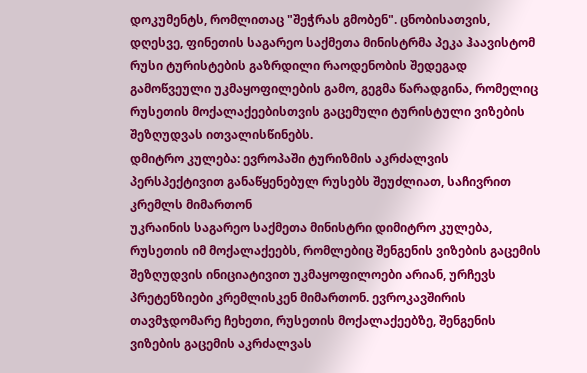დოკუმენტს, რომლითაც "შეჭრას გმობენ". ცნობისათვის, დღესვე, ფინეთის საგარეო საქმეთა მინისტრმა პეკა ჰაავისტომ რუსი ტურისტების გაზრდილი რაოდენობის შედეგად გამოწვეული უკმაყოფილების გამო, გეგმა წარადგინა, რომელიც რუსეთის მოქალაქეებისთვის გაცემული ტურისტული ვიზების შეზღუდვას ითვალისწინებს.
დმიტრო კულება: ევროპაში ტურიზმის აკრძალვის პერსპექტივით განაწყენებულ რუსებს შეუძლიათ, საჩივრით კრემლს მიმართონ
უკრაინის საგარეო საქმეთა მინისტრი დიმიტრო კულება, რუსეთის იმ მოქალაქეებს, რომლებიც შენგენის ვიზების გაცემის შეზღუდვის ინიციატივით უკმაყოფილოები არიან, ურჩევს პრეტენზიები კრემლისკენ მიმართონ. ევროკავშირის თავმჯდომარე ჩეხეთი, რუსეთის მოქალაქეებზე, შენგენის ვიზების გაცემის აკრძალვას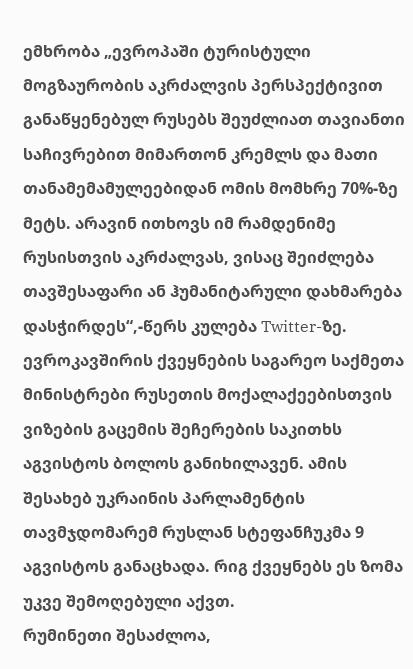ემხრობა „ევროპაში ტურისტული მოგზაურობის აკრძალვის პერსპექტივით განაწყენებულ რუსებს შეუძლიათ თავიანთი საჩივრებით მიმართონ კრემლს და მათი თანამემამულეებიდან ომის მომხრე 70%-ზე მეტს. არავინ ითხოვს იმ რამდენიმე რუსისთვის აკრძალვას, ვისაც შეიძლება თავშესაფარი ან ჰუმანიტარული დახმარება დასჭირდეს“,-წერს კულება Twitter-ზე. ევროკავშირის ქვეყნების საგარეო საქმეთა მინისტრები რუსეთის მოქალაქეებისთვის ვიზების გაცემის შეჩერების საკითხს აგვისტოს ბოლოს განიხილავენ. ამის შესახებ უკრაინის პარლამენტის თავმჯდომარემ რუსლან სტეფანჩუკმა 9 აგვისტოს განაცხადა. რიგ ქვეყნებს ეს ზომა უკვე შემოღებული აქვთ.
რუმინეთი შესაძლოა,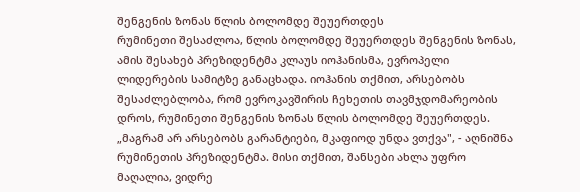შენგენის ზონას წლის ბოლომდე შეუერთდეს
რუმინეთი შესაძლოა, წლის ბოლომდე შეუერთდეს შენგენის ზონას, ამის შესახებ პრეზიდენტმა კლაუს იოჰანისმა, ევროპელი ლიდერების სამიტზე განაცხადა. იოჰანის თქმით, არსებობს შესაძლებლობა, რომ ევროკავშირის ჩეხეთის თავმჯდომარეობის დროს, რუმინეთი შენგენის ზონას წლის ბოლომდე შეუერთდეს. „მაგრამ არ არსებობს გარანტიები, მკაფიოდ უნდა ვთქვა", - აღნიშნა რუმინეთის პრეზიდენტმა. მისი თქმით, შანსები ახლა უფრო მაღალია, ვიდრე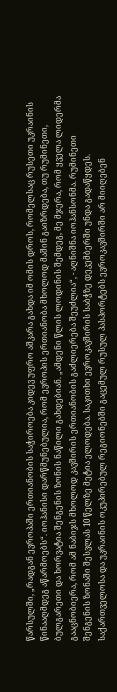წარსულში, „რადგან ევროპაში ერთიანობის საჭიროება კიდევ უფრო აშკარა გახდა იმ ომის დროს, რომელსაც რუსეთი უკრაინის წინააღმდეგ აწარმოებს“. იოჰანისი დარწმუნებულია, რომ ევროპის ერთიანობა მხოლოდ მაშინ გაიზრდება, თუ რუმინეთი, ბულგარეთი და ხორვატია შენგენის ზონის ნაწილი გახდებიან. „ამდენი წლის ლოდინის შემდეგ, მე მჯერა, რომ ყველა ლიდერმა გააცნობიერა, რომ ამ ნაბიჯს მხოლოდ კავშირის ერთიანობის გაძლიერება შეუძლია“, - აღნიშნა იოჰანსონმა. რუმინეთი შენგენის ზონაში შესვლას 10 წელზე მეტია ელოდება. საკითხი ევროკავშირის საბჭზე დეკემბერში უნდა გადაწყდეს.
საქართველოსა და უკრაინის ოკუპირებულ რეგიონებში გაცემულ რუსულ პასპორტებს ევროკავშირში არ მიიღებენ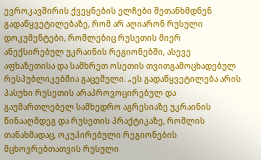ევროკავშირის ქვეყნების ელჩები შეთანხმდნენ გადაწყვეტილებაზე, რომ არ აღიარონ რუსული დოკუმენტები, რომლებიც რუსეთის მიერ ანექსირებულ უკრაინის რეგიონებში, ასევე აფხაზეთისა და სამხრეთ ოსეთის თვითგამოცხადებულ რესპუბლიკებშია გაცემული. „ეს გადაწყვეტილება არის პასუხი რუსეთის არაპროვოცირებულ და გაუმართლებელ სამხედრო აგრესიაზე უკრაინის წინააღმდეგ და რუსეთის პრაქტიკაზე, რომლის თანახმადაც, ოკუპირებული რეგიონების მცხოვრებთათვის რუსული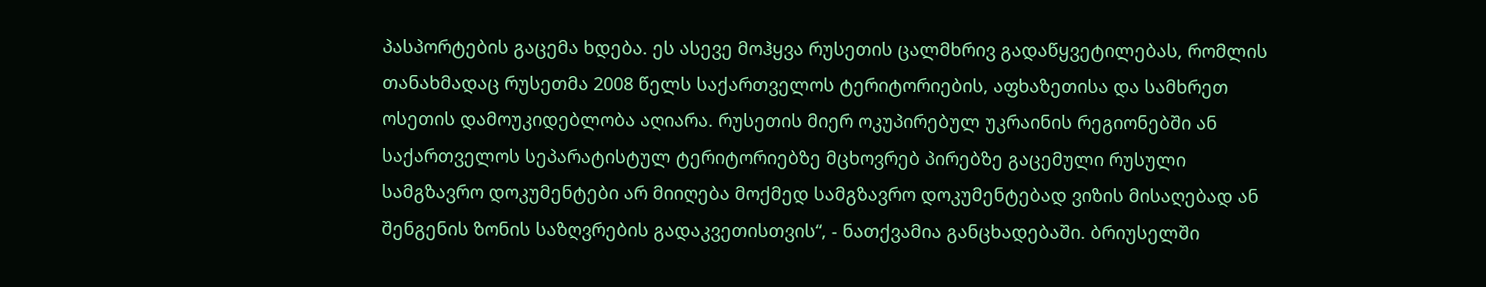პასპორტების გაცემა ხდება. ეს ასევე მოჰყვა რუსეთის ცალმხრივ გადაწყვეტილებას, რომლის თანახმადაც რუსეთმა 2008 წელს საქართველოს ტერიტორიების, აფხაზეთისა და სამხრეთ ოსეთის დამოუკიდებლობა აღიარა. რუსეთის მიერ ოკუპირებულ უკრაინის რეგიონებში ან საქართველოს სეპარატისტულ ტერიტორიებზე მცხოვრებ პირებზე გაცემული რუსული სამგზავრო დოკუმენტები არ მიიღება მოქმედ სამგზავრო დოკუმენტებად ვიზის მისაღებად ან შენგენის ზონის საზღვრების გადაკვეთისთვის“, - ნათქვამია განცხადებაში. ბრიუსელში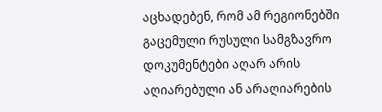აცხადებენ, რომ ამ რეგიონებში გაცემული რუსული სამგზავრო დოკუმენტები აღარ არის აღიარებული ან არაღიარების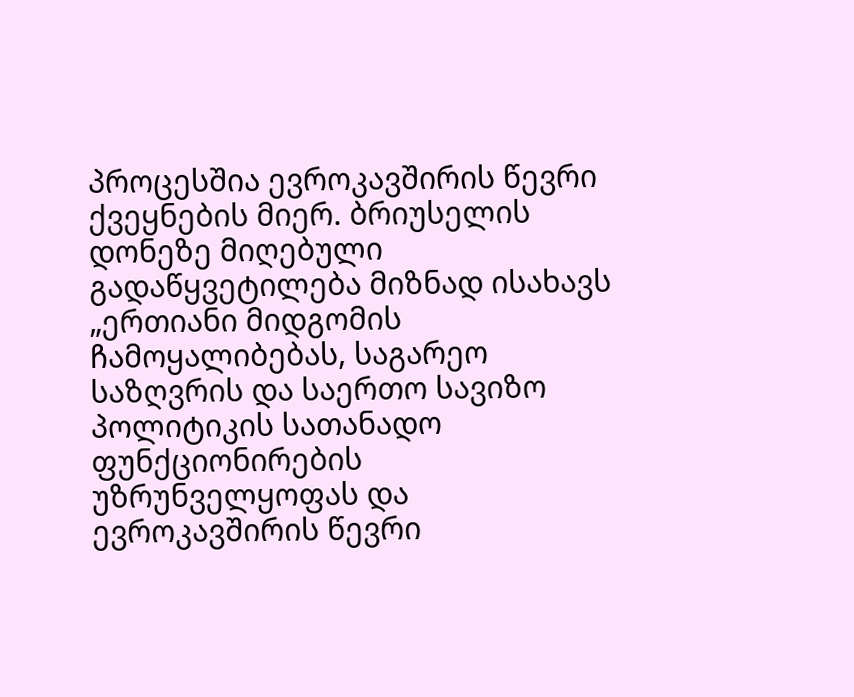პროცესშია ევროკავშირის წევრი ქვეყნების მიერ. ბრიუსელის დონეზე მიღებული გადაწყვეტილება მიზნად ისახავს „ერთიანი მიდგომის ჩამოყალიბებას, საგარეო საზღვრის და საერთო სავიზო პოლიტიკის სათანადო ფუნქციონირების უზრუნველყოფას და ევროკავშირის წევრი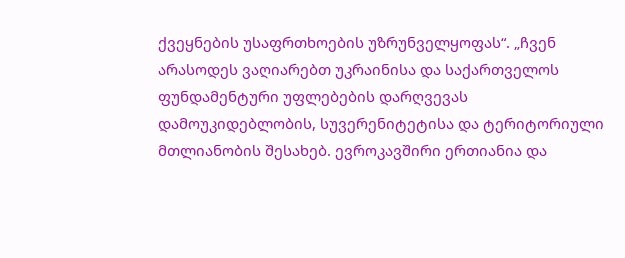ქვეყნების უსაფრთხოების უზრუნველყოფას“. „ჩვენ არასოდეს ვაღიარებთ უკრაინისა და საქართველოს ფუნდამენტური უფლებების დარღვევას დამოუკიდებლობის, სუვერენიტეტისა და ტერიტორიული მთლიანობის შესახებ. ევროკავშირი ერთიანია და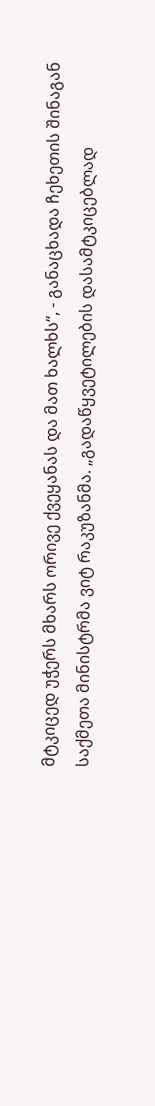მტკიცედ უჭერს მხარს ორივე ქვეყანას და მათ ხალხს“, - განაცხადა ჩეხეთის შინაგან საქმეთა მინისტრმა ვიტ რაკუზანმა. „გადაწყვეტილების დასამტკიცებლად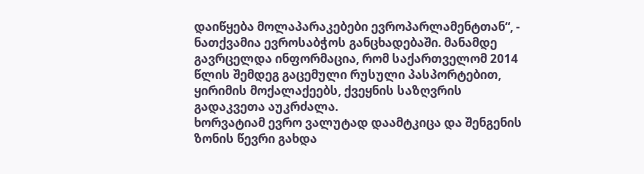დაიწყება მოლაპარაკებები ევროპარლამენტთან“, - ნათქვამია ევროსაბჭოს განცხადებაში. მანამდე გავრცელდა ინფორმაცია, რომ საქართველომ 2014 წლის შემდეგ გაცემული რუსული პასპორტებით, ყირიმის მოქალაქეებს, ქვეყნის საზღვრის გადაკვეთა აუკრძალა.
ხორვატიამ ევრო ვალუტად დაამტკიცა და შენგენის ზონის წევრი გახდა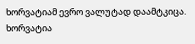ხორვატიამ ევრო ვალუტად დაამტკიცა. ხორვატია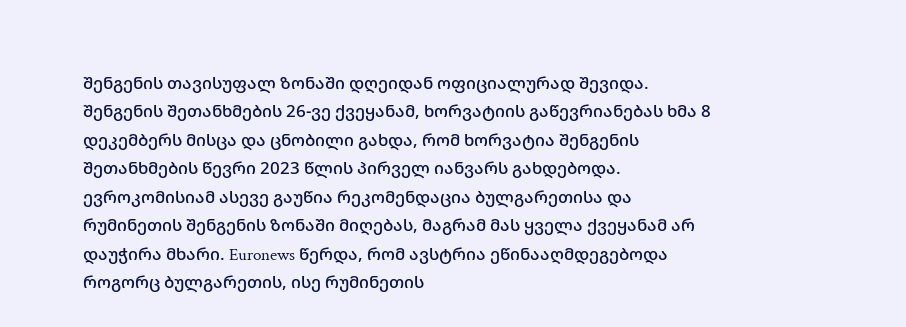შენგენის თავისუფალ ზონაში დღეიდან ოფიციალურად შევიდა. შენგენის შეთანხმების 26-ვე ქვეყანამ, ხორვატიის გაწევრიანებას ხმა 8 დეკემბერს მისცა და ცნობილი გახდა, რომ ხორვატია შენგენის შეთანხმების წევრი 2023 წლის პირველ იანვარს გახდებოდა. ევროკომისიამ ასევე გაუწია რეკომენდაცია ბულგარეთისა და რუმინეთის შენგენის ზონაში მიღებას, მაგრამ მას ყველა ქვეყანამ არ დაუჭირა მხარი. Euronews წერდა, რომ ავსტრია ეწინააღმდეგებოდა როგორც ბულგარეთის, ისე რუმინეთის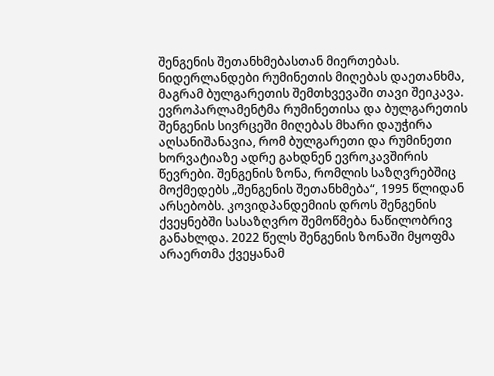შენგენის შეთანხმებასთან მიერთებას. ნიდერლანდები რუმინეთის მიღებას დაეთანხმა, მაგრამ ბულგარეთის შემთხვევაში თავი შეიკავა. ევროპარლამენტმა რუმინეთისა და ბულგარეთის შენგენის სივრცეში მიღებას მხარი დაუჭირა აღსანიშანავია, რომ ბულგარეთი და რუმინეთი ხორვატიაზე ადრე გახდნენ ევროკავშირის წევრები. შენგენის ზონა, რომლის საზღვრებშიც მოქმედებს „შენგენის შეთანხმება“, 1995 წლიდან არსებობს. კოვიდპანდემიის დროს შენგენის ქვეყნებში სასაზღვრო შემოწმება ნაწილობრივ განახლდა. 2022 წელს შენგენის ზონაში მყოფმა არაერთმა ქვეყანამ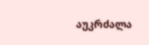აუკრძალა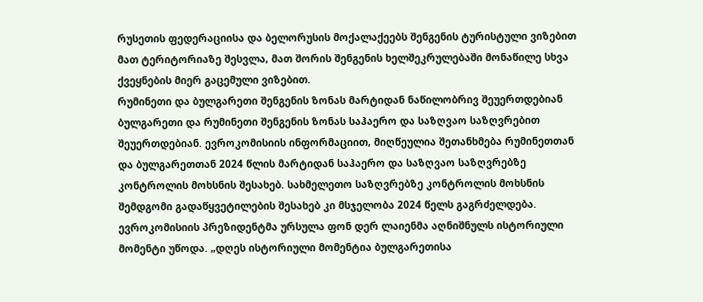რუსეთის ფედერაციისა და ბელორუსის მოქალაქეებს შენგენის ტურისტული ვიზებით მათ ტერიტორიაზე შესვლა, მათ შორის შენგენის ხელშეკრულებაში მონაწილე სხვა ქვეყნების მიერ გაცემული ვიზებით.
რუმინეთი და ბულგარეთი შენგენის ზონას მარტიდან ნაწილობრივ შეუერთდებიან
ბულგარეთი და რუმინეთი შენგენის ზონას საჰაერო და საზღვაო საზღვრებით შეუერთდებიან. ევროკომისიის ინფორმაციით, მიღწეულია შეთანხმება რუმინეთთან და ბულგარეთთან 2024 წლის მარტიდან საჰაერო და საზღვაო საზღვრებზე კონტროლის მოხსნის შესახებ. სახმელეთო საზღვრებზე კონტროლის მოხსნის შემდგომი გადაწყვეტილების შესახებ კი მსჯელობა 2024 წელს გაგრძელდება. ევროკომისიის პრეზიდენტმა ურსულა ფონ დერ ლაიენმა აღნიშნულს ისტორიული მომენტი უწოდა. „დღეს ისტორიული მომენტია ბულგარეთისა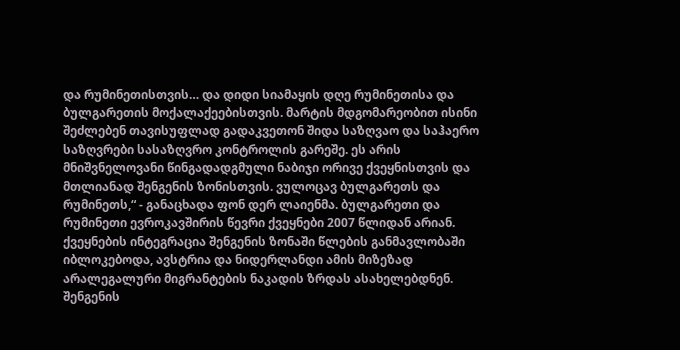და რუმინეთისთვის… და დიდი სიამაყის დღე რუმინეთისა და ბულგარეთის მოქალაქეებისთვის. მარტის მდგომარეობით ისინი შეძლებენ თავისუფლად გადაკვეთონ შიდა საზღვაო და საჰაერო საზღვრები სასაზღვრო კონტროლის გარეშე. ეს არის მნიშვნელოვანი წინგადადგმული ნაბიჯი ორივე ქვეყნისთვის და მთლიანად შენგენის ზონისთვის. ვულოცავ ბულგარეთს და რუმინეთს,“ - განაცხადა ფონ დერ ლაიენმა. ბულგარეთი და რუმინეთი ევროკავშირის წევრი ქვეყნები 2007 წლიდან არიან. ქვეყნების ინტეგრაცია შენგენის ზონაში წლების განმავლობაში იბლოკებოდა, ავსტრია და ნიდერლანდი ამის მიზეზად არალეგალური მიგრანტების ნაკადის ზრდას ასახელებდნენ. შენგენის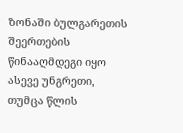ზონაში ბულგარეთის შეერთების წინააღმდეგი იყო ასევე უნგრეთი, თუმცა წლის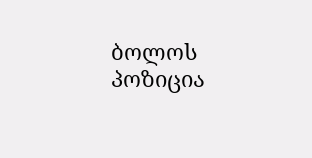ბოლოს პოზიცია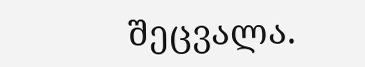შეცვალა.